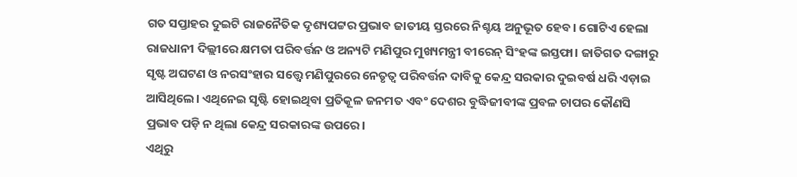ଗତ ସପ୍ତାହର ଦୁଇଟି ରାଜନୈତିକ ଦୃଶ୍ୟପଟ୍ଟର ପ୍ରଭାବ ଜାତୀୟ ସ୍ତରରେ ନିଶ୍ଚୟ ଅନୁଭୂତ ହେବ। ଗୋଟିଏ ହେଲା ରାଜଧାନୀ ଦିଲ୍ଲୀରେ କ୍ଷମତା ପରିବର୍ତ୍ତନ ଓ ଅନ୍ୟଟି ମଣିପୁର ମୁଖ୍ୟମନ୍ତ୍ରୀ ବୀରେନ୍ ସିଂହଙ୍କ ଇସ୍ତଫା। ଜାତିଗତ ଦଙ୍ଗାରୁ ସୃଷ୍ଟ ଅଘଟଣ ଓ ନରସଂହାର ସତ୍ତ୍ୱେ ମଣିପୁରରେ ନେତୃତ୍ୱ ପରିବର୍ତ୍ତନ ଦାବିକୁ କେନ୍ଦ୍ର ସରକାର ଦୁଇବର୍ଷ ଧରି ଏଡ଼ାଇ ଆସିଥିଲେ। ଏଥିନେଇ ସୃଷ୍ଟି ହୋଇଥିବା ପ୍ରତିକୂଳ ଜନମତ ଏବଂ ଦେଶର ବୁଦ୍ଧିଜୀବୀଙ୍କ ପ୍ରବଳ ଚାପର କୌଣସି ପ୍ରଭାବ ପଡ଼ି ନ ଥିଲା କେନ୍ଦ୍ର ସରକାରଙ୍କ ଉପରେ।
ଏଥିରୁ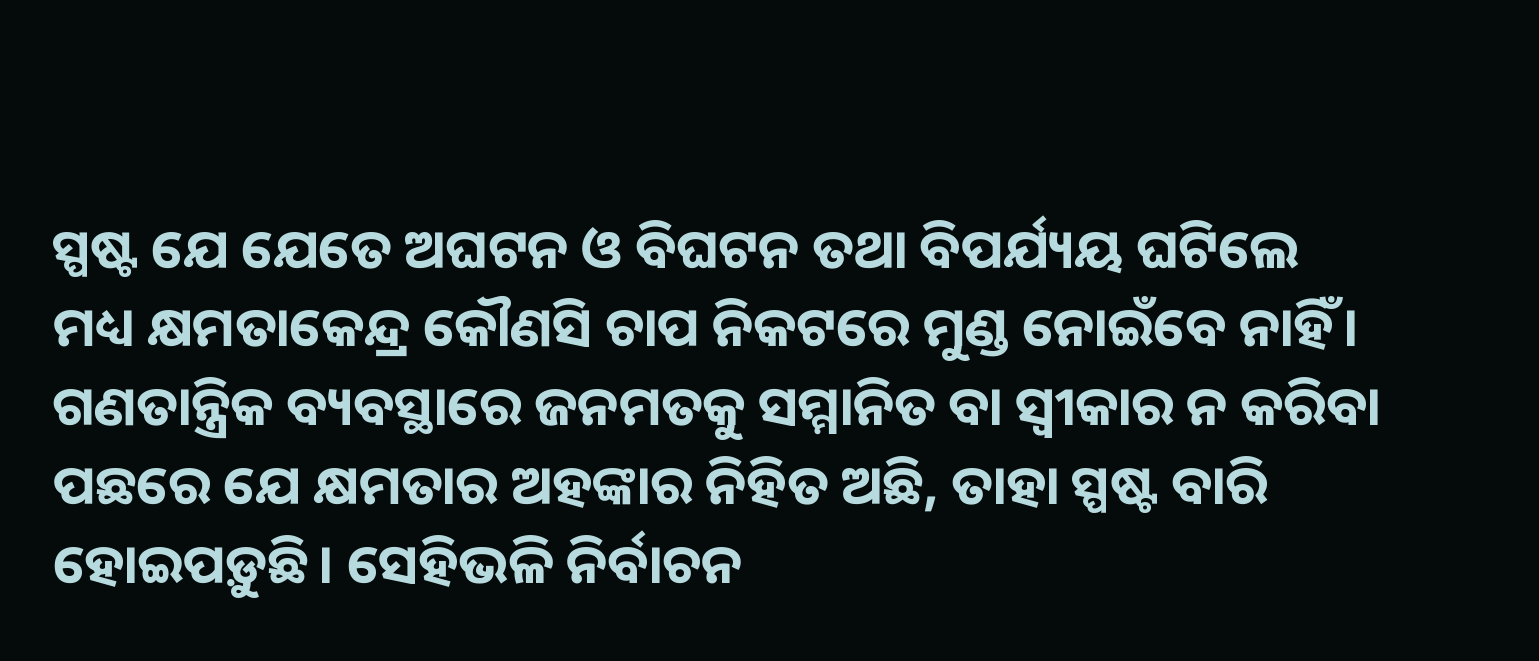ସ୍ପଷ୍ଟ ଯେ ଯେତେ ଅଘଟନ ଓ ବିଘଟନ ତଥା ବିପର୍ଯ୍ୟୟ ଘଟିଲେ ମଧ୍ୟ କ୍ଷମତାକେନ୍ଦ୍ର କୌଣସି ଚାପ ନିକଟରେ ମୁଣ୍ଡ ନୋଇଁବେ ନାହିଁ। ଗଣତାନ୍ତ୍ରିକ ବ୍ୟବସ୍ଥାରେ ଜନମତକୁ ସମ୍ମାନିତ ବା ସ୍ୱୀକାର ନ କରିବା ପଛରେ ଯେ କ୍ଷମତାର ଅହଙ୍କାର ନିହିତ ଅଛି, ତାହା ସ୍ପଷ୍ଟ ବାରି ହୋଇପଡ଼ୁଛି। ସେହିଭଳି ନିର୍ବାଚନ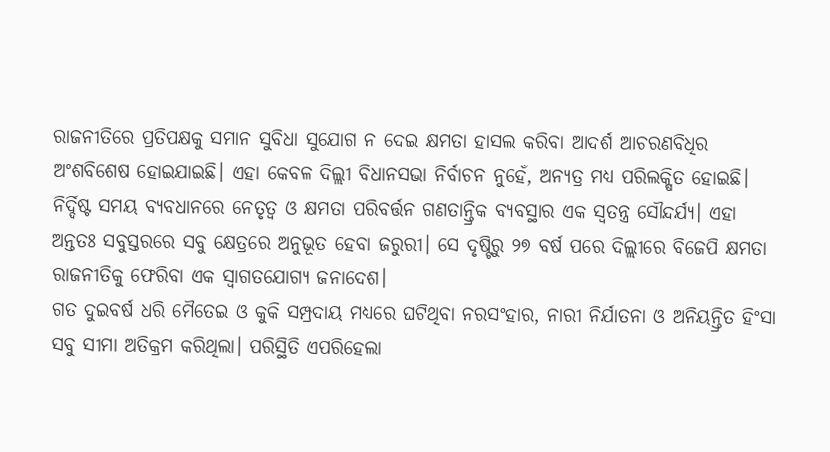ରାଜନୀତିରେ ପ୍ରତିପକ୍ଷକୁ ସମାନ ସୁବିଧା ସୁଯୋଗ ନ ଦେଇ କ୍ଷମତା ହାସଲ କରିବା ଆଦର୍ଶ ଆଚରଣବିଧିର ଅଂଶବିଶେଷ ହୋଇଯାଇଛି। ଏହା କେବଳ ଦିଲ୍ଲୀ ବିଧାନସଭା ନିର୍ବାଚନ ନୁହେଁ, ଅନ୍ୟତ୍ର ମଧ୍ୟ ପରିଲକ୍ଷିତ ହୋଇଛି।
ନିର୍ଦ୍ଦିଷ୍ଟ ସମୟ ବ୍ୟବଧାନରେ ନେତୃତ୍ୱ ଓ କ୍ଷମତା ପରିବର୍ତ୍ତନ ଗଣତାନ୍ତ୍ରିକ ବ୍ୟବସ୍ଥାର ଏକ ସ୍ୱତନ୍ତ୍ର ସୌନ୍ଦର୍ଯ୍ୟ। ଏହା ଅନ୍ତତଃ ସବୁସ୍ତରରେ ସବୁ କ୍ଷେତ୍ରରେ ଅନୁଭୂତ ହେବା ଜରୁରୀ। ସେ ଦୃଷ୍ଟିରୁ ୨୭ ବର୍ଷ ପରେ ଦିଲ୍ଲୀରେ ବିଜେପି କ୍ଷମତା ରାଜନୀତିକୁ ଫେରିବା ଏକ ସ୍ୱାଗତଯୋଗ୍ୟ ଜନାଦେଶ।
ଗତ ଦୁଇବର୍ଷ ଧରି ମୈତେଇ ଓ କୁକି ସମ୍ପ୍ରଦାୟ ମଧ୍ୟରେ ଘଟିଥିବା ନରସଂହାର, ନାରୀ ନିର୍ଯାତନା ଓ ଅନିୟନ୍ତ୍ରିତ ହିଂସା ସବୁ ସୀମା ଅତିକ୍ରମ କରିଥିଲା। ପରିସ୍ଥିତି ଏପରିହେଲା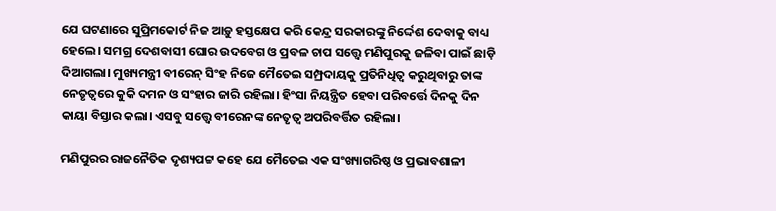ଯେ ଘଟଣାରେ ସୁପ୍ରିମକୋର୍ଟ ନିଜ ଆଡ଼ୁ ହସ୍ତକ୍ଷେପ କରି କେନ୍ଦ୍ର ସରକାରଙ୍କୁ ନିର୍ଦ୍ଦେଶ ଦେବାକୁ ବାଧ୍ୟ ହେଲେ। ସମଗ୍ର ଦେଶବାସୀ ଘୋର ଉଦବେଗ ଓ ପ୍ରବଳ ଚାପ ସତ୍ତ୍ୱେ ମଣିପୁରକୁ ଜଳିବା ପାଇଁ ଛାଡ଼ି ଦିଆଗଲା। ମୁଖ୍ୟମନ୍ତ୍ରୀ ବୀରେନ୍ ସିଂହ ନିଜେ ମୈତେଇ ସମ୍ପ୍ରଦାୟକୁ ପ୍ରତିନିଧିତ୍ୱ କରୁଥିବାରୁ ତାଙ୍କ ନେତୃତ୍ୱରେ କୁକି ଦମନ ଓ ସଂହାର ଜାରି ରହିଲା। ହିଂସା ନିୟନ୍ତ୍ରିତ ହେବା ପରିବର୍ତ୍ତେ ଦିନକୁ ଦିନ କାୟା ବିସ୍ତାର କଲା। ଏସବୁ ସତ୍ତ୍ୱେ ବୀରେନଙ୍କ ନେତୃତ୍ୱ ଅପରିବର୍ତ୍ତିତ ରହିଲା।

ମଣିପୁରର ରାଜନୈତିକ ଦୃଶ୍ୟପଟ୍ଟ କହେ ଯେ ମୈତେଇ ଏକ ସଂଖ୍ୟାଗରିଷ୍ଠ ଓ ପ୍ରଭାବଶାଳୀ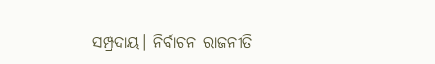ସମ୍ପ୍ରଦାୟ। ନିର୍ବାଚନ ରାଜନୀତି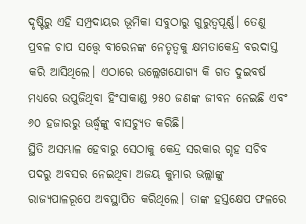ଦୃଷ୍ଟିରୁ ଏହି ସମ୍ପ୍ରଦାୟର ଭୂମିକା ସବୁଠାରୁ ଗୁରୁତ୍ୱପୂର୍ଣ୍ଣ। ତେଣୁ ପ୍ରବଳ ଚାପ ସତ୍ତ୍ୱେ ବୀରେନଙ୍କ ନେତୃତ୍ୱକୁ କ୍ଷମତାକେନ୍ଦ୍ର ବରଦାସ୍ତ କରି ଆସିଥିଲେ। ଏଠାରେ ଉଲ୍ଲେଖଯୋଗ୍ୟ କି ଗତ ଦୁଇବର୍ଷ ମଧ୍ୟରେ ଉପୁଜିଥିବା ହିଂସାକାଣ୍ଡ ୨୫୦ ଜଣଙ୍କ ଜୀବନ ନେଇଛି ଏବଂ ୬୦ ହଜାରରୁ ଊର୍ଦ୍ଧ୍ୱଙ୍କୁ ବାସଚ୍ୟୁତ କରିଛି।
ସ୍ଥିତି ଅସମ୍ଭାଳ ହେବାରୁ ସେଠାକୁ କେନ୍ଦ୍ର ସରକାର ଗୃହ ସଚିବ ପଦରୁ ଅବସର ନେଇଥିବା ଅଜୟ କୁମାର ଭଲ୍ଲାଙ୍କୁ ରାଜ୍ୟପାଳରୂପେ ଅବସ୍ଥାପିତ କରିଥିଲେ। ତାଙ୍କ ହସ୍ତକ୍ଷେପ ଫଳରେ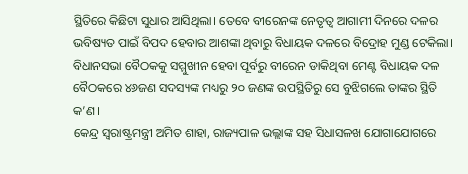ସ୍ଥିତିରେ କିଛିଟା ସୁଧାର ଆସିଥିଲା। ତେବେ ବୀରେନଙ୍କ ନେତୃତ୍ୱ ଆଗାମୀ ଦିନରେ ଦଳର ଭବିଷ୍ୟତ ପାଇଁ ବିପଦ ହେବାର ଆଶଙ୍କା ଥିବାରୁ ବିଧାୟକ ଦଳରେ ବିଦ୍ରୋହ ମୁଣ୍ଡ ଟେକିଲା। ବିଧାନସଭା ବୈଠକକୁ ସମ୍ମୁଖୀନ ହେବା ପୂର୍ବରୁ ବୀରେନ ଡାକିଥିବା ମେଣ୍ଟ ବିଧାୟକ ଦଳ ବୈଠକରେ ୪୬ଜଣ ସଦସ୍ୟଙ୍କ ମଧ୍ୟରୁ ୨୦ ଜଣଙ୍କ ଉପସ୍ଥିତିରୁ ସେ ବୁଝିଗଲେ ତାଙ୍କର ସ୍ଥିତି କ’ଣ।
କେନ୍ଦ୍ର ସ୍ୱରାଷ୍ଟ୍ରମନ୍ତ୍ରୀ ଅମିତ ଶାହା, ରାଜ୍ୟପାଳ ଭଲ୍ଲାଙ୍କ ସହ ସିଧାସଳଖ ଯୋଗାଯୋଗରେ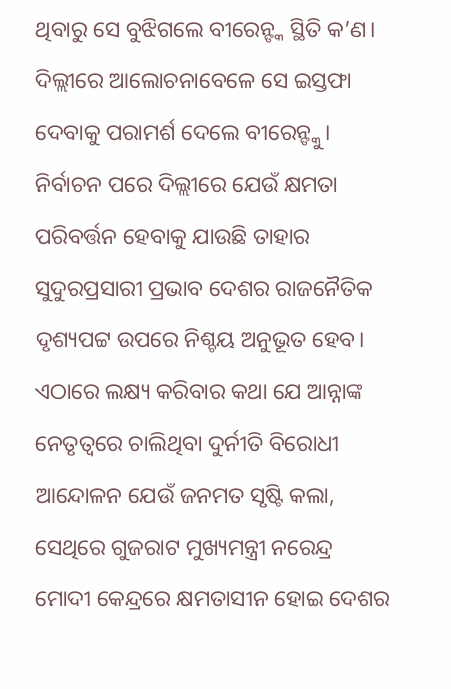ଥିବାରୁ ସେ ବୁଝିଗଲେ ବୀରେନ୍ଙ୍କ ସ୍ଥିତି କ’ଣ। ଦିଲ୍ଲୀରେ ଆଲୋଚନାବେଳେ ସେ ଇସ୍ତଫା ଦେବାକୁ ପରାମର୍ଶ ଦେଲେ ବୀରେନ୍ଙ୍କୁ।
ନିର୍ବାଚନ ପରେ ଦିଲ୍ଲୀରେ ଯେଉଁ କ୍ଷମତା ପରିବର୍ତ୍ତନ ହେବାକୁ ଯାଉଛି ତାହାର ସୁଦୁରପ୍ରସାରୀ ପ୍ରଭାବ ଦେଶର ରାଜନୈତିକ ଦୃଶ୍ୟପଟ୍ଟ ଉପରେ ନିଶ୍ଚୟ ଅନୁଭୂତ ହେବ। ଏଠାରେ ଲକ୍ଷ୍ୟ କରିବାର କଥା ଯେ ଆନ୍ନାଙ୍କ ନେତୃତ୍ୱରେ ଚାଲିଥିବା ଦୁର୍ନୀତି ବିରୋଧୀ ଆନ୍ଦୋଳନ ଯେଉଁ ଜନମତ ସୃଷ୍ଟି କଲା, ସେଥିରେ ଗୁଜରାଟ ମୁଖ୍ୟମନ୍ତ୍ରୀ ନରେନ୍ଦ୍ର ମୋଦୀ କେନ୍ଦ୍ରରେ କ୍ଷମତାସୀନ ହୋଇ ଦେଶର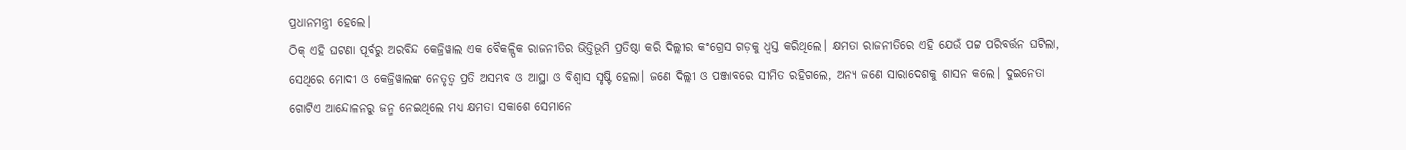ପ୍ରଧାନମନ୍ତ୍ରୀ ହେଲେ।
ଠିକ୍ ଏହି ଘଟଣା ପୂର୍ବରୁ ଅରବିନ୍ଦ କେଜ୍ରିୱାଲ ଏକ ବୈକଳ୍ପିକ ରାଜନୀତିର ଭିତ୍ତିଭୂମି ପ୍ରତିଷ୍ଠା କରି ଦିଲ୍ଲୀର କଂଗ୍ରେସ ଗଡ଼କୁ ଧ୍ୱସ୍ତ କରିଥିଲେ। କ୍ଷମତା ରାଜନୀତିରେ ଏହି ଯେଉଁ ପଟ୍ଟ ପରିବର୍ତ୍ତନ ଘଟିଲା, ସେଥିରେ ମୋଦୀ ଓ କେଜ୍ରିୱାଲଙ୍କ ନେତୃତ୍ୱ ପ୍ରତି ଅସମ୍ଭବ ଓ ଆସ୍ଥା ଓ ବିଶ୍ୱାସ ସୃଷ୍ଟି ହେଲା। ଜଣେ ଦିଲ୍ଲୀ ଓ ପଞ୍ଜାବରେ ସୀମିତ ରହିଗଲେ, ଅନ୍ୟ ଜଣେ ସାରାଦେଶକୁ ଶାସନ କଲେ। ଦୁଇନେତା ଗୋଟିଏ ଆନ୍ଦୋଳନରୁ ଜନ୍ମ ନେଇଥିଲେ ମଧ୍ୟ କ୍ଷମତା ସକାଶେ ସେମାନେ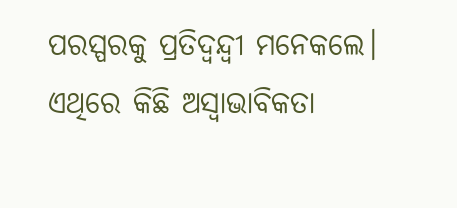ପରସ୍ପରକୁ ପ୍ରତିଦ୍ୱନ୍ଦ୍ୱୀ ମନେକଲେ। ଏଥିରେ କିଛି ଅସ୍ୱାଭାବିକତା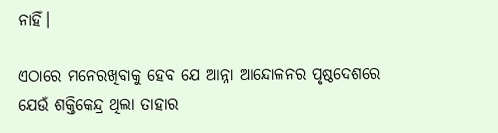ନାହିଁ।

ଏଠାରେ ମନେରଖିବାକୁ ହେବ ଯେ ଆନ୍ନା ଆନ୍ଦୋଳନର ପୃଷ୍ଠଦେଶରେ ଯେଉଁ ଶକ୍ତିକେନ୍ଦ୍ର ଥିଲା ତାହାର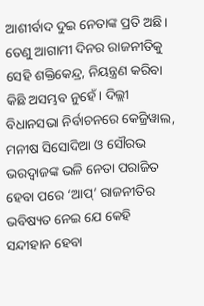ଆଶୀର୍ବାଦ ଦୁଇ ନେତାଙ୍କ ପ୍ରତି ଅଛି। ତେଣୁ ଆଗାମୀ ଦିନର ରାଜନୀତିକୁ ସେହି ଶକ୍ତିକେନ୍ଦ୍ର, ନିୟନ୍ତ୍ରଣ କରିବା କିଛି ଅସମ୍ଭବ ନୁହେଁ। ଦିଲ୍ଲୀ ବିଧାନସଭା ନିର୍ବାଚନରେ କେଜ୍ରିୱାଲ, ମନୀଷ ସିସୋଦିଆ ଓ ସୌରଭ ଭରଦ୍ୱାଜଙ୍କ ଭଳି ନେତା ପରାଜିତ ହେବା ପରେ ‘ଆପ୍’ ରାଜନୀତିର ଭବିଷ୍ୟତ ନେଇ ଯେ କେହି ସନ୍ଦୀହାନ ହେବା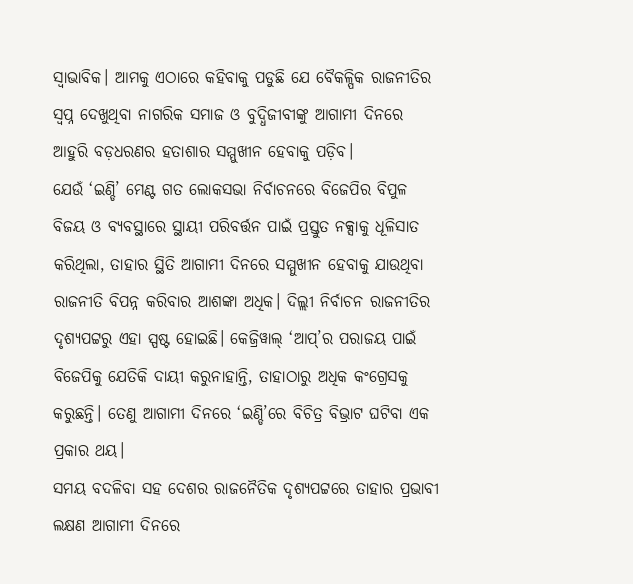ସ୍ୱାଭାବିକ। ଆମକୁ ଏଠାରେ କହିବାକୁ ପଡୁଛି ଯେ ବୈକଳ୍ପିକ ରାଜନୀତିର ସ୍ୱପ୍ନ ଦେଖୁଥିବା ନାଗରିକ ସମାଜ ଓ ବୁଦ୍ଧିଜୀବୀଙ୍କୁ ଆଗାମୀ ଦିନରେ ଆହୁରି ବଡ଼ଧରଣର ହତାଶାର ସମ୍ମୁଖୀନ ହେବାକୁ ପଡ଼ିବ।
ଯେଉଁ ‘ଇଣ୍ଡି’ ମେଣ୍ଟ ଗତ ଲୋକସଭା ନିର୍ବାଚନରେ ବିଜେପିର ବିପୁଳ ବିଜୟ ଓ ବ୍ୟବସ୍ଥାରେ ସ୍ଥାୟୀ ପରିବର୍ତ୍ତନ ପାଇଁ ପ୍ରସ୍ତୁତ ନକ୍ସାକୁ ଧୂଳିସାତ କରିଥିଲା, ତାହାର ସ୍ଥିତି ଆଗାମୀ ଦିନରେ ସମ୍ମୁଖୀନ ହେବାକୁ ଯାଉଥିବା ରାଜନୀତି ବିପନ୍ନ କରିବାର ଆଶଙ୍କା ଅଧିକ। ଦିଲ୍ଲୀ ନିର୍ବାଚନ ରାଜନୀତିର ଦୃଶ୍ୟପଟ୍ଟରୁ ଏହା ସ୍ପଷ୍ଟ ହୋଇଛି। କେଜ୍ରିୱାଲ୍ ‘ଆପ୍’ର ପରାଜୟ ପାଇଁ ବିଜେପିକୁ ଯେତିକି ଦାୟୀ କରୁନାହାନ୍ତି, ତାହାଠାରୁ ଅଧିକ କଂଗ୍ରେସକୁ କରୁଛନ୍ତି। ତେଣୁ ଆଗାମୀ ଦିନରେ ‘ଇଣ୍ଡି’ରେ ବିଚିତ୍ର ବିଭ୍ରାଟ ଘଟିବା ଏକ ପ୍ରକାର ଥୟ।
ସମୟ ବଦଳିବା ସହ ଦେଶର ରାଜନୈତିକ ଦୃଶ୍ୟପଟ୍ଟରେ ତାହାର ପ୍ରଭାବୀ ଲକ୍ଷଣ ଆଗାମୀ ଦିନରେ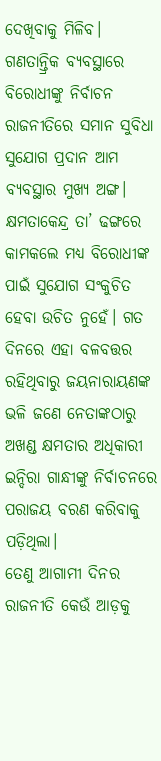ଦେଖିବାକୁ ମିଳିବ। ଗଣତାନ୍ତ୍ରିକ ବ୍ୟବସ୍ଥାରେ ବିରୋଧୀଙ୍କୁ ନିର୍ବାଚନ ରାଜନୀତିରେ ସମାନ ସୁବିଧା ସୁଯୋଗ ପ୍ରଦାନ ଆମ ବ୍ୟବସ୍ଥାର ମୁଖ୍ୟ ଅଙ୍ଗ।
କ୍ଷମତାକେନ୍ଦ୍ର ତା’ ଢଙ୍ଗରେ କାମକଲେ ମଧ୍ୟ ବିରୋଧୀଙ୍କ ପାଇଁ ସୁଯୋଗ ସଂକୁଚିତ ହେବା ଉଚିତ ନୁହେଁ। ଗତ ଦିନରେ ଏହା ବଳବତ୍ତର ରହିଥିବାରୁ ଜୟନାରାୟଣଙ୍କ ଭଳି ଜଣେ ନେତାଙ୍କଠାରୁ ଅଖଣ୍ଡ କ୍ଷମତାର ଅଧିକାରୀ ଇନ୍ଦିରା ଗାନ୍ଧୀଙ୍କୁ ନିର୍ବାଚନରେ ପରାଜୟ ବରଣ କରିବାକୁ ପଡ଼ିଥିଲା।
ତେଣୁ ଆଗାମୀ ଦିନର ରାଜନୀତି କେଉଁ ଆଡ଼କୁ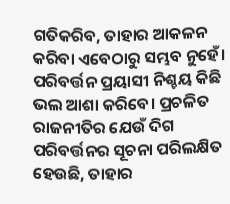ଗତିକରିବ, ତାହାର ଆକଳନ କରିବା ଏବେଠାରୁ ସମ୍ଭବ ନୁହେଁ। ପରିବର୍ତ୍ତନ ପ୍ରୟାସୀ ନିଶ୍ଚୟ କିଛି ଭଲ ଆଶା କରିବେ। ପ୍ରଚଳିତ ରାଜନୀତିର ଯେଉଁ ଦିଗ ପରିବର୍ତ୍ତନର ସୂଚନା ପରିଲକ୍ଷିତ ହେଉଛି, ତାହାର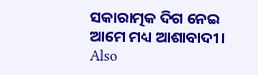ସକାରାତ୍ମକ ଦିଗ ନେଇ ଆମେ ମଧ୍ୟ ଆଶାବାଦୀ।
Also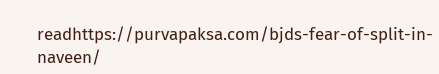readhttps://purvapaksa.com/bjds-fear-of-split-in-naveen/